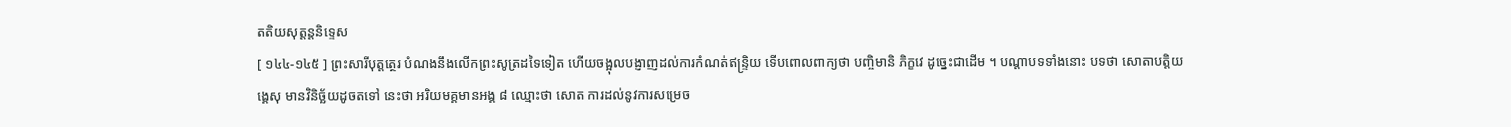តតិយសុត្តន្តនិទ្ទេស
[ ១៤៤-១៤៥ ] ព្រះសារីបុត្តត្ថេរ បំណងនឹងលើកព្រះសូត្រដទៃទៀត ហើយចង្អុលបង្ញាញដល់ការកំណត់ឥន្ទ្រិយ ទើបពោលពាក្យថា បញ្ចិមានិ ភិក្ខវេ ដូច្នេះជាដើម ។ បណ្តាបទទាំងនោះ បទថា សោតាបត្តិយង្គេសុ មានវិនិច្ឆ័យដូចតទៅ នេះថា អរិយមគ្គមានអង្គ ៨ ឈ្មោះថា សោត ការដល់នូវការសម្រេច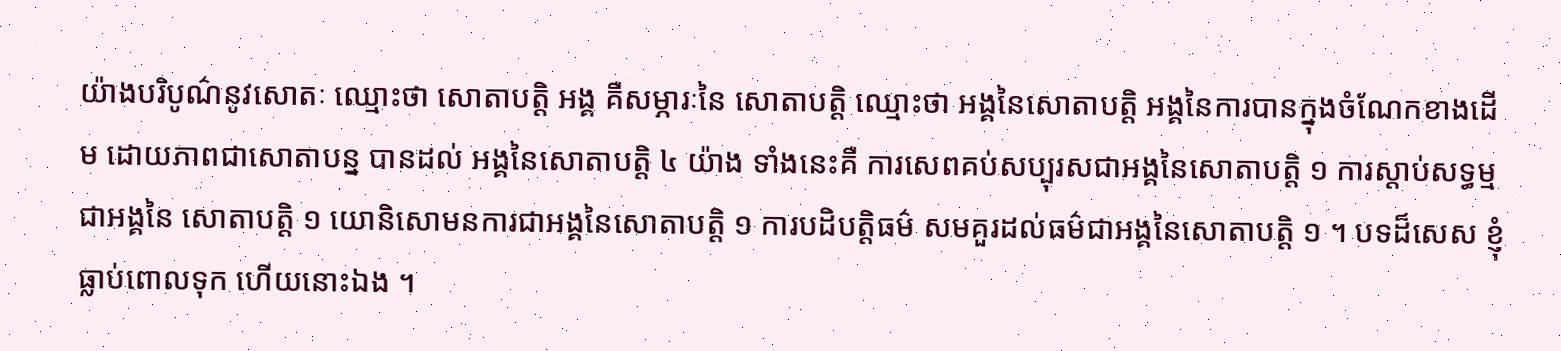យ៉ាងបរិបូណ៌នូវសោតៈ ឈ្មោះថា សោតាបត្តិ អង្គ គឺសម្ភារៈនៃ សោតាបត្តិ ឈ្មោះថា អង្គនៃសោតាបត្តិ អង្គនៃការបានក្នុងចំណែកខាងដើម ដោយភាពជាសោតាបន្ន បានដល់ អង្គនៃសោតាបត្តិ ៤ យ៉ាង ទាំងនេះគឺ ការសេពគប់សប្បុរសជាអង្គនៃសោតាបត្តិ ១ ការស្តាប់សទ្ធម្មជាអង្គនៃ សោតាបត្តិ ១ យោនិសោមនការជាអង្គនៃសោតាបត្តិ ១ ការបដិបត្តិធម៌ សមគួរដល់ធម៌ជាអង្គនៃសោតាបត្តិ ១ ។ បទដ៏សេស ខ្ញុំធ្លាប់ពោលទុក ហើយនោះឯង ។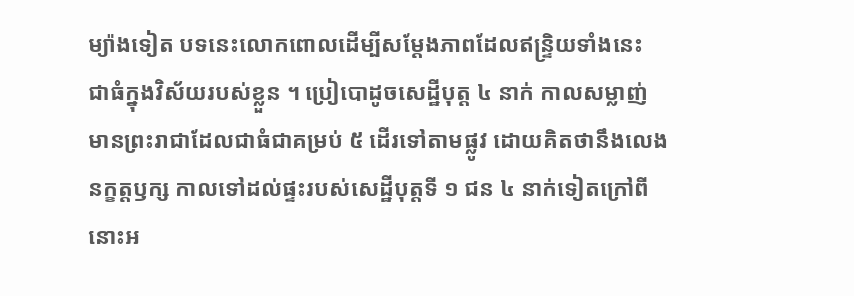ម្យ៉ាងទៀត បទនេះលោកពោលដើម្បីសម្តែងភាពដែលឥន្ទ្រិយទាំងនេះ ជាធំក្នុងវិស័យរបស់ខ្លួន ។ ប្រៀបោដូចសេដ្ឋីបុត្ត ៤ នាក់ កាលសម្លាញ់ មានព្រះរាជាដែលជាធំជាគម្រប់ ៥ ដើរទៅតាមផ្លូវ ដោយគិតថានឹងលេង នក្ខត្តឫក្ស កាលទៅដល់ផ្ទះរបស់សេដ្ឋីបុត្តទី ១ ជន ៤ នាក់ទៀតក្រៅពី នោះអ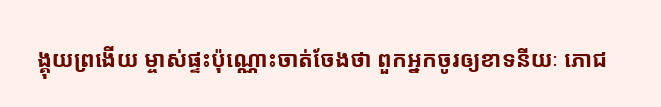ង្គុយព្រងើយ ម្ចាស់ផ្ទះប៉ុណ្ណោះចាត់ចែងថា ពួកអ្នកចូរឲ្យខាទនីយៈ ភោជ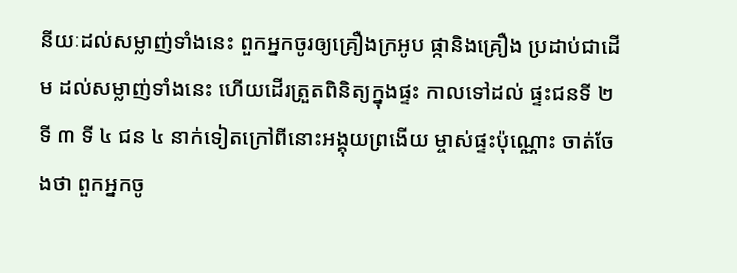នីយៈដល់សម្លាញ់ទាំងនេះ ពួកអ្នកចូរឲ្យគ្រឿងក្រអូប ផ្កានិងគ្រឿង ប្រដាប់ជាដើម ដល់សម្លាញ់ទាំងនេះ ហើយដើរត្រួតពិនិត្យក្នុងផ្ទះ កាលទៅដល់ ផ្ទះជនទី ២ ទី ៣ ទី ៤ ជន ៤ នាក់ទៀតក្រៅពីនោះអង្គុយព្រងើយ ម្ចាស់ផ្ទះប៉ុណ្ណោះ ចាត់ចែងថា ពួកអ្នកចូ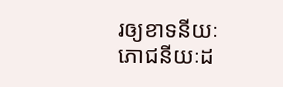រឲ្យខាទនីយៈ ភោជនីយៈដ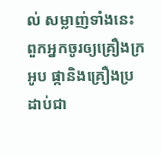ល់ សម្លាញ់ទាំងនេះ ពួកអ្នកចូរឲ្យគ្រឿងក្រអូប ផ្កានិងគ្រឿងប្រដាប់ជា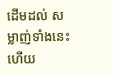ដើមដល់ សម្លាញ់ទាំងនេះហើយ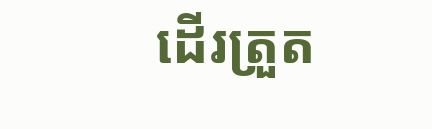ដើរត្រួត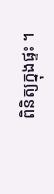ពិនិត្យក្នុងផ្ទះ ។